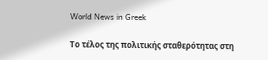World News in Greek

Το τέλος της πολιτικής σταθερότητας στη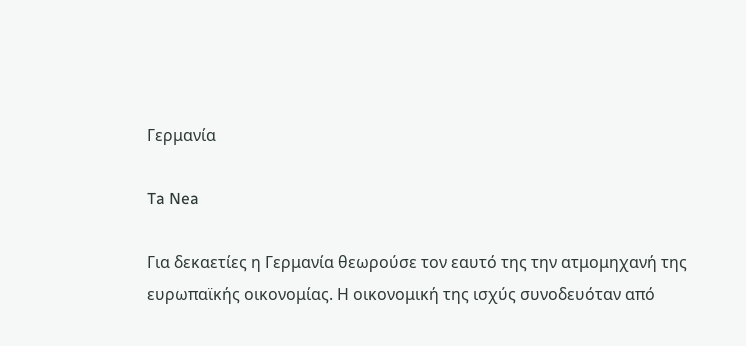Γερμανία

Ta Nea

Για δεκαετίες η Γερμανία θεωρούσε τον εαυτό της την ατμομηχανή της ευρωπαϊκής οικονομίας. Η οικονομική της ισχύς συνοδευόταν από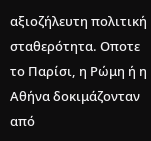αξιοζήλευτη πολιτική σταθερότητα. Οποτε το Παρίσι, η Ρώμη ή η Αθήνα δοκιμάζονταν από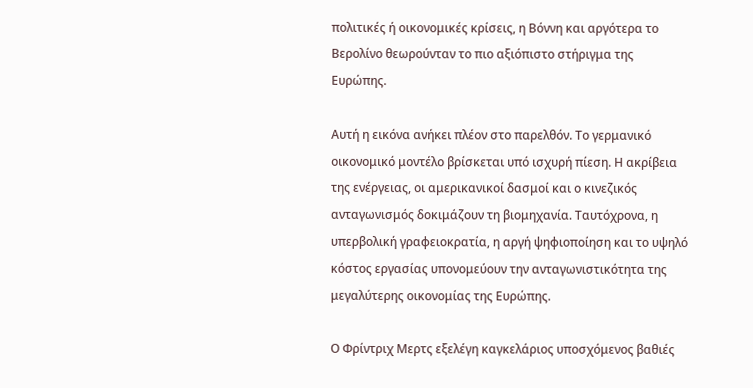πολιτικές ή οικονομικές κρίσεις, η Βόννη και αργότερα το Βερολίνο θεωρούνταν το πιο αξιόπιστο στήριγμα της Ευρώπης.

Αυτή η εικόνα ανήκει πλέον στο παρελθόν. Το γερμανικό οικονομικό μοντέλο βρίσκεται υπό ισχυρή πίεση. Η ακρίβεια της ενέργειας, οι αμερικανικοί δασμοί και ο κινεζικός ανταγωνισμός δοκιμάζουν τη βιομηχανία. Ταυτόχρονα, η υπερβολική γραφειοκρατία, η αργή ψηφιοποίηση και το υψηλό κόστος εργασίας υπονομεύουν την ανταγωνιστικότητα της μεγαλύτερης οικονομίας της Ευρώπης.

Ο Φρίντριχ Μερτς εξελέγη καγκελάριος υποσχόμενος βαθιές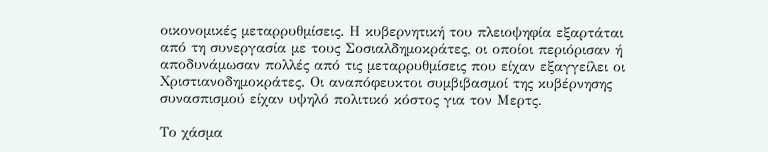οικονομικές μεταρρυθμίσεις. Η κυβερνητική του πλειοψηφία εξαρτάται από τη συνεργασία με τους Σοσιαλδημοκράτες, οι οποίοι περιόρισαν ή αποδυνάμωσαν πολλές από τις μεταρρυθμίσεις που είχαν εξαγγείλει οι Χριστιανοδημοκράτες. Οι αναπόφευκτοι συμβιβασμοί της κυβέρνησης συνασπισμού είχαν υψηλό πολιτικό κόστος για τον Μερτς.

Το χάσμα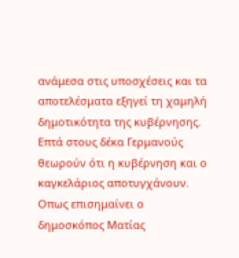ανάμεσα στις υποσχέσεις και τα αποτελέσματα εξηγεί τη χαμηλή δημοτικότητα της κυβέρνησης. Επτά στους δέκα Γερμανούς θεωρούν ότι η κυβέρνηση και ο καγκελάριος αποτυγχάνουν. Οπως επισημαίνει ο δημοσκόπος Ματίας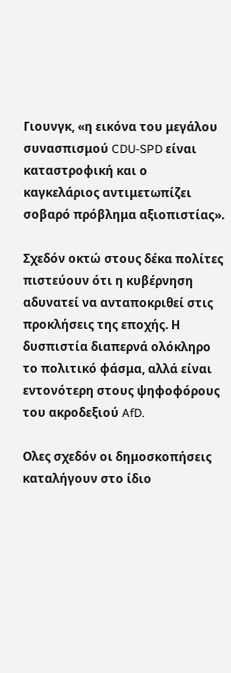Γιουνγκ, «η εικόνα του μεγάλου συνασπισμού CDU-SPD είναι καταστροφική και ο καγκελάριος αντιμετωπίζει σοβαρό πρόβλημα αξιοπιστίας».

Σχεδόν οκτώ στους δέκα πολίτες πιστεύουν ότι η κυβέρνηση αδυνατεί να ανταποκριθεί στις προκλήσεις της εποχής. Η δυσπιστία διαπερνά ολόκληρο το πολιτικό φάσμα, αλλά είναι εντονότερη στους ψηφοφόρους του ακροδεξιού AfD.

Ολες σχεδόν οι δημοσκοπήσεις καταλήγουν στο ίδιο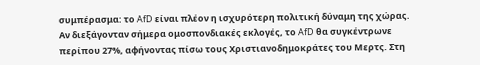συμπέρασμα: το AfD είναι πλέον η ισχυρότερη πολιτική δύναμη της χώρας. Αν διεξάγονταν σήμερα ομοσπονδιακές εκλογές, το AfD θα συγκέντρωνε περίπου 27%, αφήνοντας πίσω τους Χριστιανοδημοκράτες του Μερτς. Στη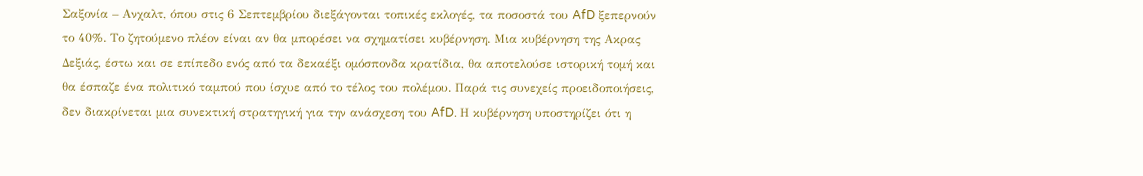Σαξονία – Ανχαλτ, όπου στις 6 Σεπτεμβρίου διεξάγονται τοπικές εκλογές, τα ποσοστά του AfD ξεπερνούν το 40%. Το ζητούμενο πλέον είναι αν θα μπορέσει να σχηματίσει κυβέρνηση. Μια κυβέρνηση της Ακρας Δεξιάς, έστω και σε επίπεδο ενός από τα δεκαέξι ομόσπονδα κρατίδια, θα αποτελούσε ιστορική τομή και θα έσπαζε ένα πολιτικό ταμπού που ίσχυε από το τέλος του πολέμου. Παρά τις συνεχείς προειδοποιήσεις, δεν διακρίνεται μια συνεκτική στρατηγική για την ανάσχεση του AfD. Η κυβέρνηση υποστηρίζει ότι η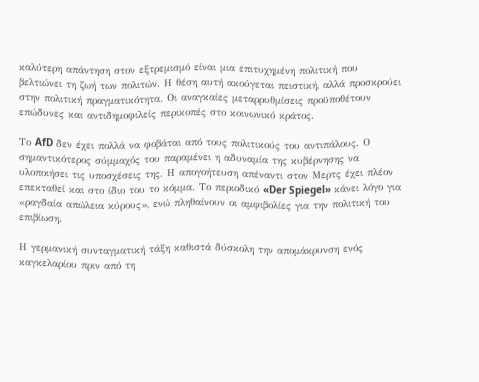καλύτερη απάντηση στον εξτρεμισμό είναι μια επιτυχημένη πολιτική που βελτιώνει τη ζωή των πολιτών. Η θέση αυτή ακούγεται πειστική, αλλά προσκρούει στην πολιτική πραγματικότητα. Οι αναγκαίες μεταρρυθμίσεις προϋποθέτουν επώδυνες και αντιδημοφιλείς περικοπές στο κοινωνικό κράτος.

Το AfD δεν έχει πολλά να φοβάται από τους πολιτικούς του αντιπάλους. Ο σημαντικότερος σύμμαχός του παραμένει η αδυναμία της κυβέρνησης να υλοποιήσει τις υποσχέσεις της. Η απογοήτευση απέναντι στον Μερτς έχει πλέον επεκταθεί και στο ίδιο του το κόμμα. Το περιοδικό «Der Spiegel» κάνει λόγο για «ραγδαία απώλεια κύρους», ενώ πληθαίνουν οι αμφιβολίες για την πολιτική του επιβίωση.

Η γερμανική συνταγματική τάξη καθιστά δύσκολη την απομάκρυνση ενός καγκελαρίου πριν από τη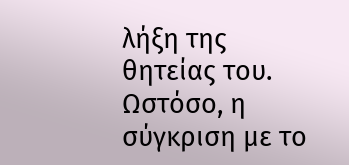λήξη της θητείας του. Ωστόσο, η σύγκριση με το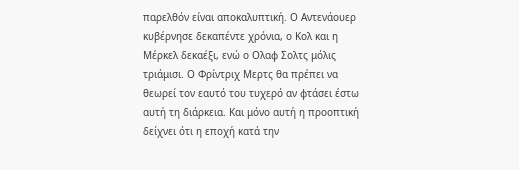παρελθόν είναι αποκαλυπτική. Ο Αντενάουερ κυβέρνησε δεκαπέντε χρόνια, ο Κολ και η Μέρκελ δεκαέξι, ενώ ο Ολαφ Σολτς μόλις τριάμισι. Ο Φρίντριχ Μερτς θα πρέπει να θεωρεί τον εαυτό του τυχερό αν φτάσει έστω αυτή τη διάρκεια. Και μόνο αυτή η προοπτική δείχνει ότι η εποχή κατά την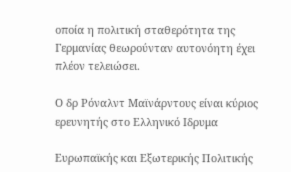οποία η πολιτική σταθερότητα της Γερμανίας θεωρούνταν αυτονόητη έχει πλέον τελειώσει.

Ο δρ Ρόναλντ Μαϊνάρντους είναι κύριος ερευνητής στο Ελληνικό Ιδρυμα

Ευρωπαϊκής και Εξωτερικής Πολιτικής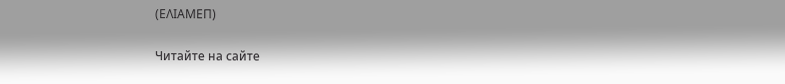(ΕΛΙΑΜΕΠ)

Читайте на сайте